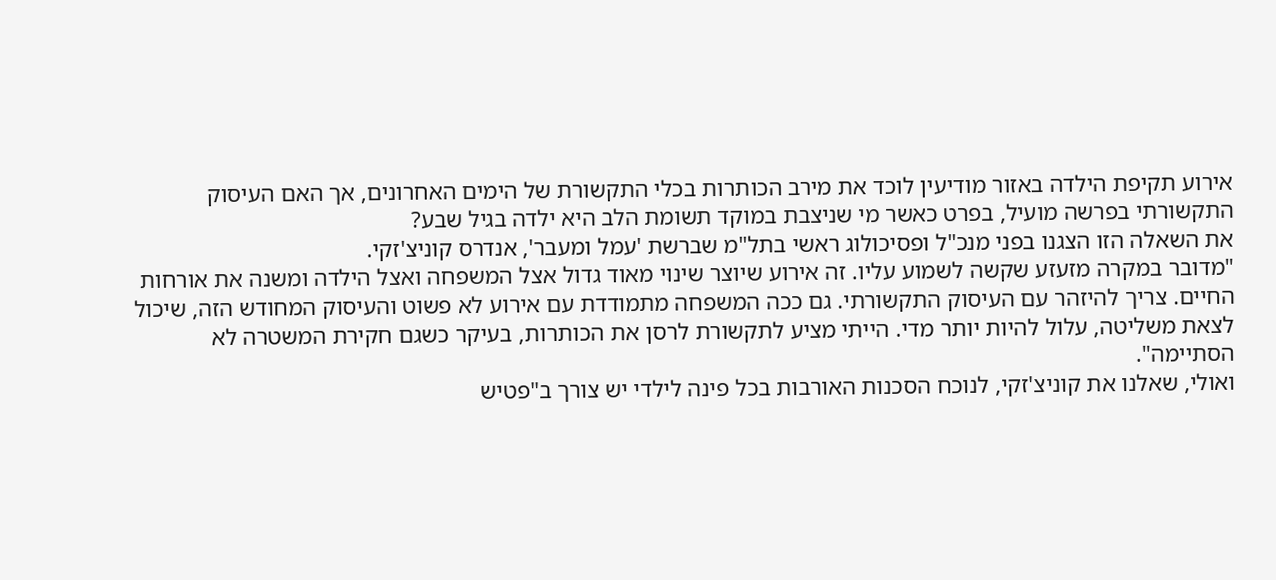אירוע תקיפת הילדה באזור מודיעין לוכד את מירב הכותרות בכלי התקשורת של הימים האחרונים, אך האם העיסוק התקשורתי בפרשה מועיל, בפרט כאשר מי שניצבת במוקד תשומת הלב היא ילדה בגיל שבע?
את השאלה הזו הצגנו בפני מנכ"ל ופסיכולוג ראשי בתל"מ שברשת 'עמל ומעבר', אנדרס קוניצ'זקי.
"מדובר במקרה מזעזע שקשה לשמוע עליו. זה אירוע שיוצר שינוי מאוד גדול אצל המשפחה ואצל הילדה ומשנה את אורחות החיים. צריך להיזהר עם העיסוק התקשורתי. גם ככה המשפחה מתמודדת עם אירוע לא פשוט והעיסוק המחודש הזה, שיכול לצאת משליטה, עלול להיות יותר מדי. הייתי מציע לתקשורת לרסן את הכותרות, בעיקר כשגם חקירת המשטרה לא הסתיימה".
ואולי, שאלנו את קוניצ'זקי, לנוכח הסכנות האורבות בכל פינה לילדי יש צורך ב"פטיש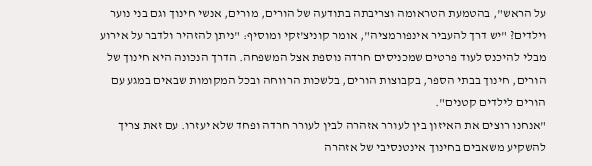על הראש", בהטמעת הטראומה וצריבתה בתודעה של הורים, מורים, אנשי חינוך וגם בני נוער וילדים? "יש דרך להעביר אינפורמציה", אומר קוניצ'זקי ומוסיף: "ניתן להזהיר ולדבר על אירוע מבלי להיכנס לעוד פרטים שמכניסים חרדה נוספת אצל המשפחה. הדרך הנכונה היא חינוך של הורים, חינוך בבתי הספר, בקבוצות הורים, בלשכות הרווחה ובכל המקומות שבאים במגע עם הורים לילדים קטנים".
"אנחנו רוצים את האיזון בין לעורר אזהרה לבין לעורר חרדה ופחד שלא יעזרו. עם זאת צריך להשקיע משאבים בחינוך אינטנסיבי של אזהרה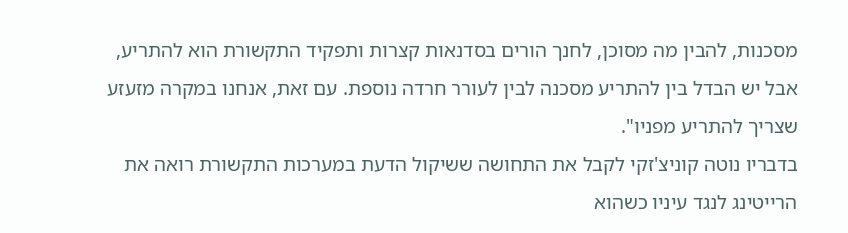מסכנות, להבין מה מסוכן, לחנך הורים בסדנאות קצרות ותפקיד התקשורת הוא להתריע, אבל יש הבדל בין להתריע מסכנה לבין לעורר חרדה נוספת. עם זאת, אנחנו במקרה מזעזע שצריך להתריע מפניו".
בדבריו נוטה קוניצ'זקי לקבל את התחושה ששיקול הדעת במערכות התקשורת רואה את הרייטינג לנגד עיניו כשהוא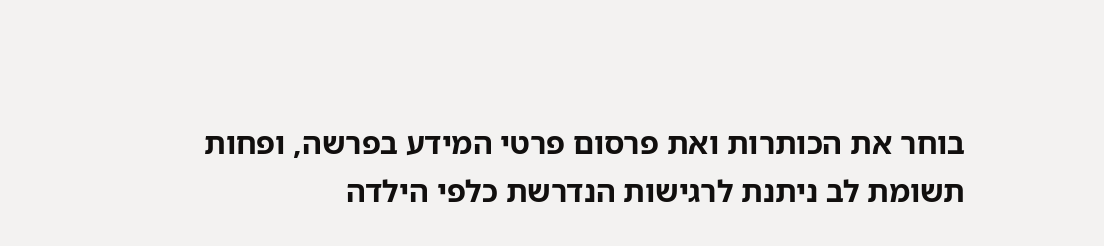בוחר את הכותרות ואת פרסום פרטי המידע בפרשה, ופחות תשומת לב ניתנת לרגישות הנדרשת כלפי הילדה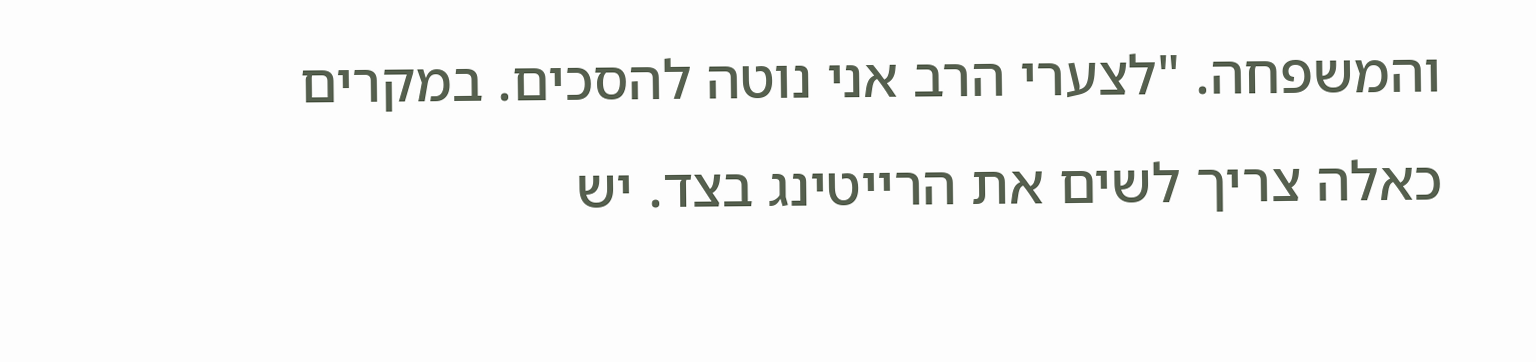והמשפחה. "לצערי הרב אני נוטה להסכים. במקרים כאלה צריך לשים את הרייטינג בצד. יש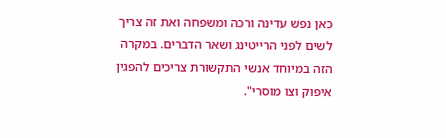כאן נפש עדינה ורכה ומשפחה ואת זה צריך לשים לפני הרייטינג ושאר הדברים. במקרה הזה במיוחד אנשי התקשורת צריכים להפגין איפוק וצו מוסרי".